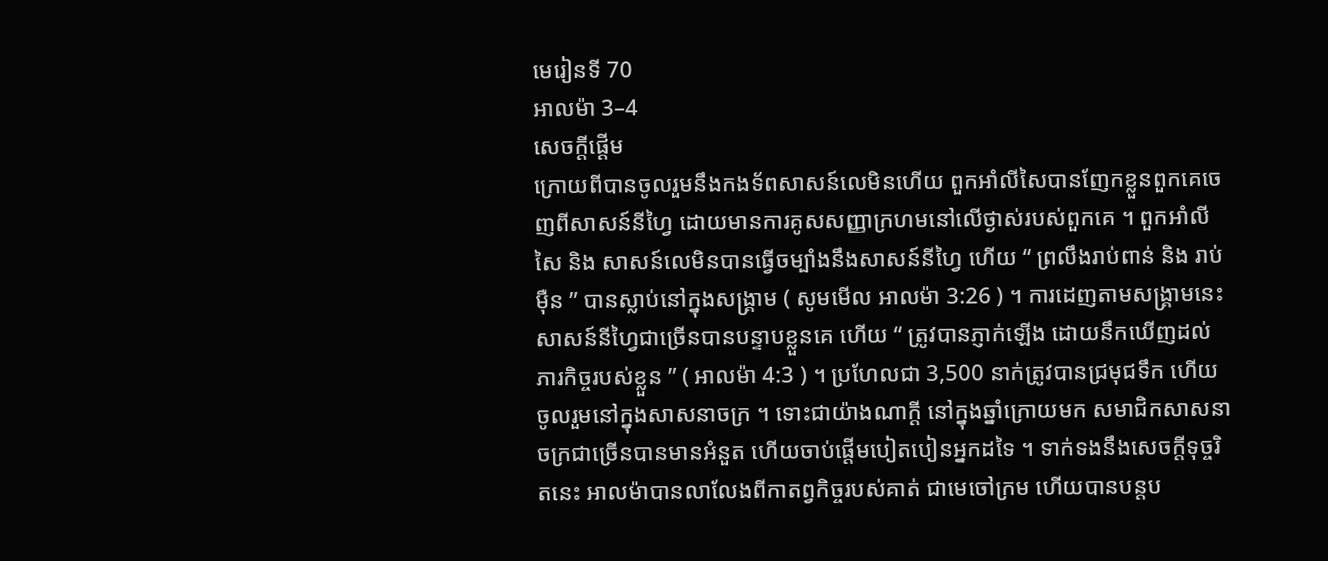មេរៀនទី 70
អាលម៉ា 3–4
សេចក្តីផ្ដើម
ក្រោយពីបានចូលរួមនឹងកងទ័ពសាសន៍លេមិនហើយ ពួកអាំលីសៃបានញែកខ្លួនពួកគេចេញពីសាសន៍នីហ្វៃ ដោយមានការគូសសញ្ញាក្រហមនៅលើថ្ងាស់របស់ពួកគេ ។ ពួកអាំលីសៃ និង សាសន៍លេមិនបានធ្វើចម្បាំងនឹងសាសន៍នីហ្វៃ ហើយ “ ព្រលឹងរាប់ពាន់ និង រាប់ម៉ឺន ” បានស្លាប់នៅក្នុងសង្គ្រាម ( សូមមើល អាលម៉ា 3:26 ) ។ ការដេញតាមសង្គ្រាមនេះ សាសន៍នីហ្វៃជាច្រើនបានបន្ទាបខ្លួនគេ ហើយ “ ត្រូវបានភ្ញាក់ឡើង ដោយនឹកឃើញដល់ភារកិច្ចរបស់ខ្លួន ” ( អាលម៉ា 4:3 ) ។ ប្រហែលជា 3,500 នាក់ត្រូវបានជ្រមុជទឹក ហើយចូលរួមនៅក្នុងសាសនាចក្រ ។ ទោះជាយ៉ាងណាក្ដី នៅក្នុងឆ្នាំក្រោយមក សមាជិកសាសនាចក្រជាច្រើនបានមានអំនួត ហើយចាប់ផ្ដើមបៀតបៀនអ្នកដទៃ ។ ទាក់ទងនឹងសេចក្ដីទុច្ចរិតនេះ អាលម៉ាបានលាលែងពីកាតព្វកិច្ចរបស់គាត់ ជាមេចៅក្រម ហើយបានបន្ដប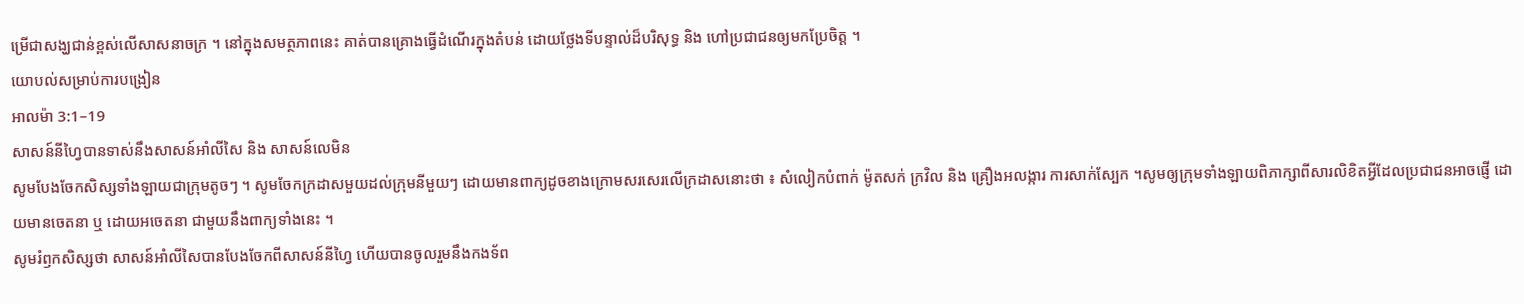ម្រើជាសង្ឃជាន់ខ្ពស់លើសាសនាចក្រ ។ នៅក្នុងសមត្ថភាពនេះ គាត់បានគ្រោងធ្វើដំណើរក្នុងតំបន់ ដោយថ្លែងទីបន្ទាល់ដ៏បរិសុទ្ធ និង ហៅប្រជាជនឲ្យមកប្រែចិត្ត ។
យោបល់សម្រាប់ការបង្រៀន
អាលម៉ា 3:1–19
សាសន៍នីហ្វៃបានទាស់នឹងសាសន៍អាំលីសៃ និង សាសន៍លេមិន
សូមបែងចែកសិស្សទាំងឡាយជាក្រុមតូចៗ ។ សូមចែកក្រដាសមួយដល់ក្រុមនីមួយៗ ដោយមានពាក្យដូចខាងក្រោមសរសេរលើក្រដាសនោះថា ៖ សំលៀកបំពាក់ ម៉ូតសក់ ក្រវិល និង គ្រឿងអលង្ការ ការសាក់ស្បែក ។សូមឲ្យក្រុមទាំងឡាយពិភាក្សាពីសារលិខិតអ្វីដែលប្រជាជនអាចផ្ញើ ដោយមានចេតនា ឬ ដោយអចេតនា ជាមួយនឹងពាក្យទាំងនេះ ។
សូមរំឭកសិស្សថា សាសន៍អាំលីសៃបានបែងចែកពីសាសន៍នីហ្វៃ ហើយបានចូលរួមនឹងកងទ័ព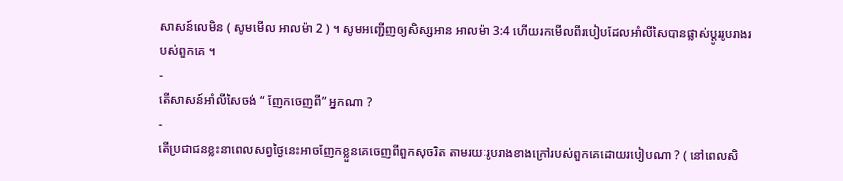សាសន៍លេមិន ( សូមមើល អាលម៉ា 2 ) ។ សូមអញ្ជើញឲ្យសិស្សអាន អាលម៉ា 3:4 ហើយរកមើលពីរបៀបដែលអាំលីសៃបានផ្លាស់ប្ដូររូបរាងរបស់ពួកគេ ។
-
តើសាសន៍អាំលីសៃចង់ “ ញែកចេញពី” អ្នកណា ?
-
តើប្រជាជនខ្លះនាពេលសព្វថ្ងៃនេះអាចញែកខ្លួនគេចេញពីពួកសុចរិត តាមរយៈរូបរាងខាងក្រៅរបស់ពួកគេដោយរបៀបណា ? ( នៅពេលសិ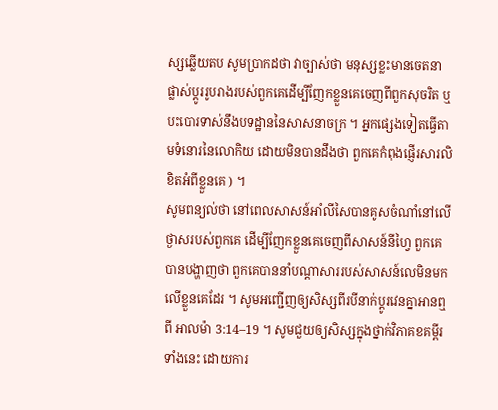ស្សឆ្លើយតប សូមប្រាកដថា វាច្បាស់ថា មនុស្សខ្លះមានចេតនាផ្លាស់ប្ដូររូបរាងរបស់ពួកគេដើម្បីញែកខ្លួនគេចេញពីពួកសុចរិត ឬ បះបោរទាស់នឹងបទដ្ឋាននៃសាសនាចក្រ ។ អ្នកផ្សេងទៀតធ្វើតាមទំនោរនៃលោកិយ ដោយមិនបានដឹងថា ពួកគេកំពុងផ្ញើរសារលិខិតអំពីខ្លួនគេ ) ។
សូមពន្យល់ថា នៅពេលសាសន៍អាំលីសៃបានគូសចំណាំនៅលើថ្ងាសរបស់ពួកគេ ដើម្បីញែកខ្លួនគេចេញពីសាសន៍នីហ្វៃ ពួកគេបានបង្ហាញថា ពួកគេបាននាំបណ្ដាសាររបស់សាសន៍លេមិនមកលើខ្លួនគេដែរ ។ សូមអញ្ជើញឲ្យសិស្សពីរបីនាក់ប្ដូរវេនគ្នាអានឮពី អាលម៉ា 3:14–19 ។ សូមជួយឲ្យសិស្សក្នុងថ្នាក់វិភាគខគម្ពីរទាំងនេះ ដោយការ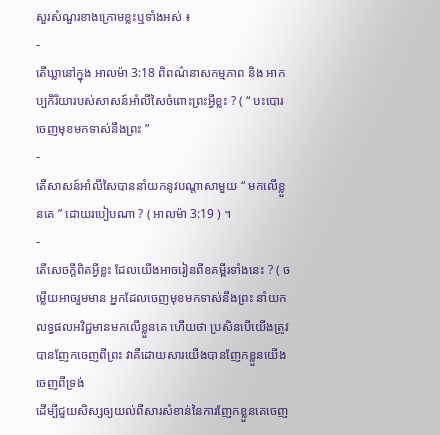សួរសំណួរខាងក្រោមខ្លះឬទាំងអស់ ៖
-
តើឃ្លានៅក្នុង អាលម៉ា 3:18 ពិពណ៌នាសកម្មភាព និង អាកប្បកិរិយារបស់សាសន៍អាំលីសៃចំពោះព្រះអ្វីខ្លះ ? ( “ បះបោរចេញមុខមកទាស់នឹងព្រះ ”
-
តើសាសន៍អាំលីសៃបាននាំយកនូវបណ្ដាសាមួយ “ មកលើខ្លួនគេ ” ដោយរបៀបណា ? ( អាលម៉ា 3:19 ) ។
-
តើសេចក្ដីពិតអ្វីខ្លះ ដែលយើងអាចរៀនពីខគម្ពីរទាំងនេះ ? ( ចម្លើយអាចរួមមាន អ្នកដែលចេញមុខមកទាស់នឹងព្រះ នាំយកលទ្ធផលអវិជ្ជមានមកលើខ្លួនគេ ហើយថា ប្រសិនបើយើងត្រូវបានញែកចេញពីព្រះ វាគឺដោយសារយើងបានញែកខ្លួនយើងចេញពីទ្រង់
ដើម្បីជួយសិស្សឲ្យយល់ពីសារសំខាន់នៃការញែកខ្លួនគេចេញ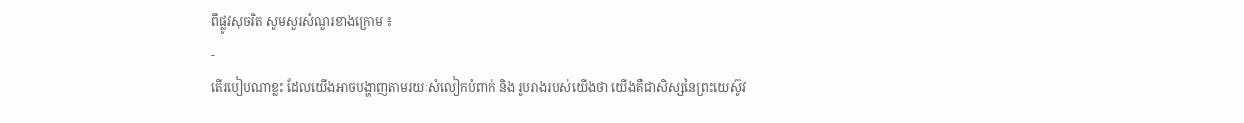ពីផ្លូវសុចរិត សូមសួរសំណួរខាងក្រោម ៖
-
តើរបៀបណាខ្លះ ដែលយើងអាចបង្ហាញតាមរយៈសំលៀកបំពាក់ និង រូបរាងរបស់យើងថា យើងគឺជាសិស្សនៃព្រះយេស៊ូវ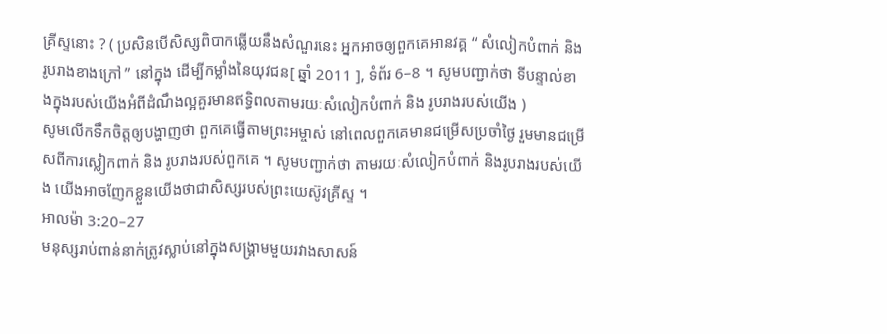គ្រីស្ទនោះ ? ( ប្រសិនបើសិស្សពិបាកឆ្លើយនឹងសំណួរនេះ អ្នកអាចឲ្យពួកគេអានវគ្គ “ សំលៀកបំពាក់ និង រូបរាងខាងក្រៅ ” នៅក្នុង ដើម្បីកម្លាំងនៃយុវជន[ ឆ្នាំ 2011 ], ទំព័រ 6–8 ។ សូមបញ្ជាក់ថា ទីបន្ទាល់ខាងក្នុងរបស់យើងអំពីដំណឹងល្អគួរមានឥទ្ធិពលតាមរយៈសំលៀកបំពាក់ និង រូបរាងរបស់យើង )
សូមលើកទឹកចិត្តឲ្យបង្ហាញថា ពួកគេធ្វើតាមព្រះអម្ចាស់ នៅពេលពួកគេមានជម្រើសប្រចាំថ្ងៃ រួមមានជម្រើសពីការស្លៀកពាក់ និង រូបរាងរបស់ពួកគេ ។ សូមបញ្ជាក់ថា តាមរយៈសំលៀកបំពាក់ និងរូបរាងរបស់យើង យើងអាចញែកខ្លួនយើងថាជាសិស្សរបស់ព្រះយេស៊ូវគ្រីស្ទ ។
អាលម៉ា 3:20–27
មនុស្សរាប់ពាន់នាក់ត្រូវស្លាប់នៅក្នុងសង្គ្រាមមួយរវាងសាសន៍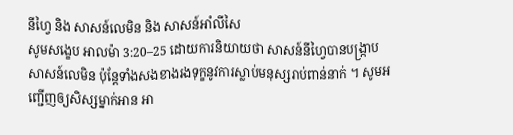នីហ្វៃ និង សាសន៍លេមិន និង សាសន៍អាំលីសៃ
សូមសង្ខេប អាលម៉ា 3:20–25 ដោយការនិយាយថា សាសន៍នីហ្វៃបានបង្ក្រាបសាសន៍លេមិន ប៉ុន្ដែទាំងសងខាងរងទុក្ខនូវការស្លាប់មនុស្សរាប់ពាន់នាក់ ។ សូមអញ្ជើញឲ្យសិស្សម្នាក់អាន អា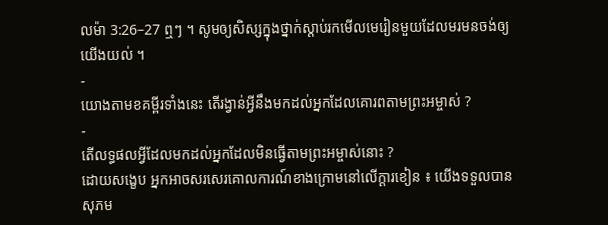លម៉ា 3:26–27 ឮៗ ។ សូមឲ្យសិស្សក្នុងថ្នាក់ស្ដាប់រកមើលមេរៀនមួយដែលមរមនចង់ឲ្យយើងយល់ ។
-
យោងតាមខគម្ពីរទាំងនេះ តើរង្វាន់អ្វីនឹងមកដល់អ្នកដែលគោរពតាមព្រះអម្ចាស់ ?
-
តើលទ្ធផលអ្វីដែលមកដល់អ្នកដែលមិនធ្វើតាមព្រះអម្ចាស់នោះ ?
ដោយសង្ខេប អ្នកអាចសរសេរគោលការណ៍ខាងក្រោមនៅលើក្ដារខៀន ៖ យើងទទួលបានសុភម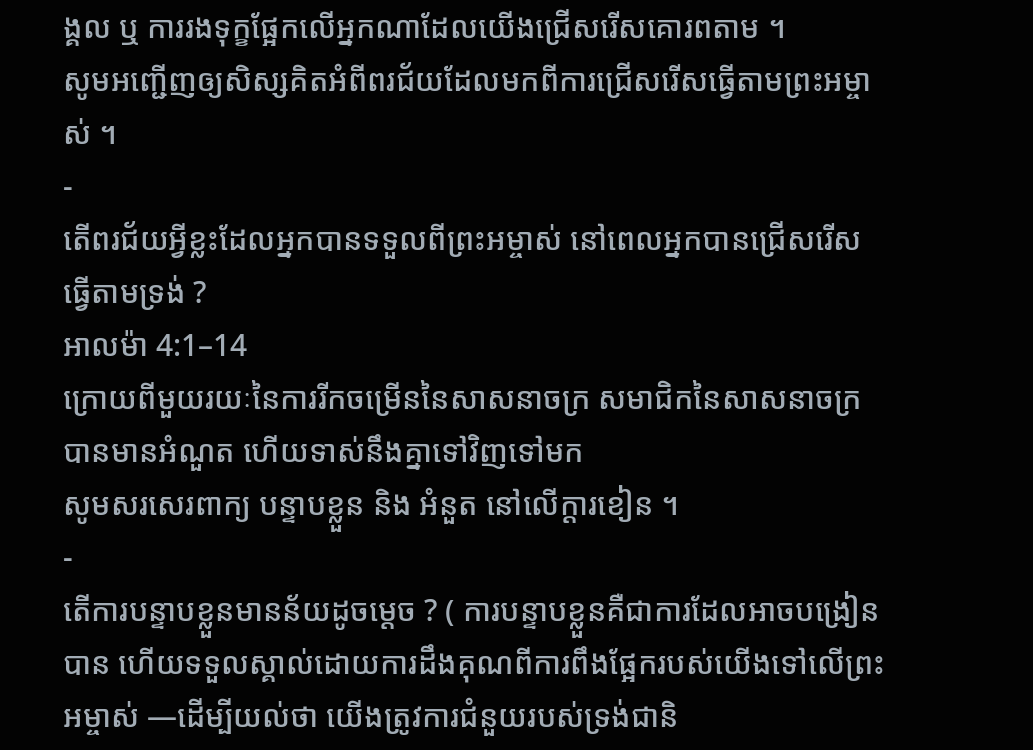ង្គល ឬ ការរងទុក្ខផ្អែកលើអ្នកណាដែលយើងជ្រើសរើសគោរពតាម ។
សូមអញ្ជើញឲ្យសិស្សគិតអំពីពរជ័យដែលមកពីការជ្រើសរើសធ្វើតាមព្រះអម្ចាស់ ។
-
តើពរជ័យអ្វីខ្លះដែលអ្នកបានទទួលពីព្រះអម្ចាស់ នៅពេលអ្នកបានជ្រើសរើសធ្វើតាមទ្រង់ ?
អាលម៉ា 4:1–14
ក្រោយពីមួយរយៈនៃការរីកចម្រើននៃសាសនាចក្រ សមាជិកនៃសាសនាចក្របានមានអំណួត ហើយទាស់នឹងគ្នាទៅវិញទៅមក
សូមសរសេរពាក្យ បន្ទាបខ្លួន និង អំនួត នៅលើក្ដារខៀន ។
-
តើការបន្ទាបខ្លួនមានន័យដូចម្តេច ? ( ការបន្ទាបខ្លួនគឺជាការដែលអាចបង្រៀនបាន ហើយទទួលស្គាល់ដោយការដឹងគុណពីការពឹងផ្អែករបស់យើងទៅលើព្រះអម្ចាស់ —ដើម្បីយល់ថា យើងត្រូវការជំនួយរបស់ទ្រង់ជានិ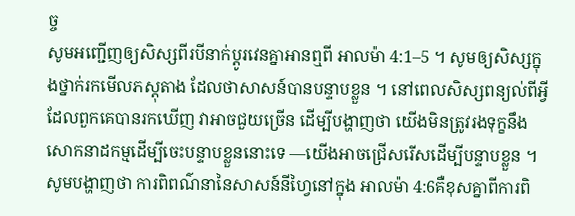ច្ច
សូមអញ្ជើញឲ្យសិស្សពីរបីនាក់ប្ដូរវេនគ្នាអានឮពី អាលម៉ា 4:1–5 ។ សូមឲ្យសិស្សក្នុងថ្នាក់រកមើលភស្ដុតាង ដែលថាសាសន៍បានបន្ទាបខ្លួន ។ នៅពេលសិស្សពន្យល់ពីអ្វីដែលពួកគេបានរកឃើញ វាអាចជួយច្រើន ដើម្បីបង្ហាញថា យើងមិនត្រូវរងទុក្ខនឹងសោកនាដកម្មដើម្បីចេះបន្ទាបខ្លួននោះទេ —យើងអាចជ្រើសរើសដើម្បីបន្ទាបខ្លួន ។
សូមបង្ហាញថា ការពិពណ៌នានៃសាសន៍នីហ្វៃនៅក្នុង អាលម៉ា 4:6គឺខុសគ្នាពីការពិ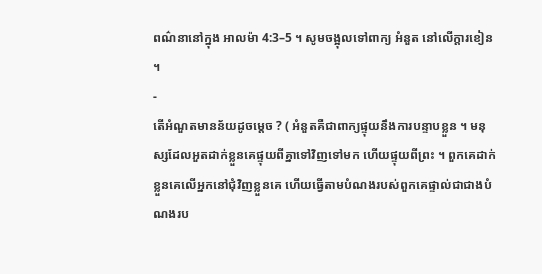ពណ៌នានៅក្នុង អាលម៉ា 4:3–5 ។ សូមចង្អុលទៅពាក្យ អំនួត នៅលើក្ដារខៀន ។
-
តើអំណួតមានន័យដូចម្តេច ? ( អំនួតគឺជាពាក្យផ្ទុយនឹងការបន្ទាបខ្លួន ។ មនុស្សដែលអួតដាក់ខ្លួនគេផ្ទុយពីគ្នាទៅវិញទៅមក ហើយផ្ទុយពីព្រះ ។ ពួកគេដាក់ខ្លួនគេលើអ្នកនៅជុំវិញខ្លួនគេ ហើយធ្វើតាមបំណងរបស់ពួកគេផ្ទាល់ជាជាងបំណងរប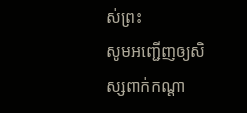ស់ព្រះ
សូមអញ្ជើញឲ្យសិស្សពាក់កណ្ដា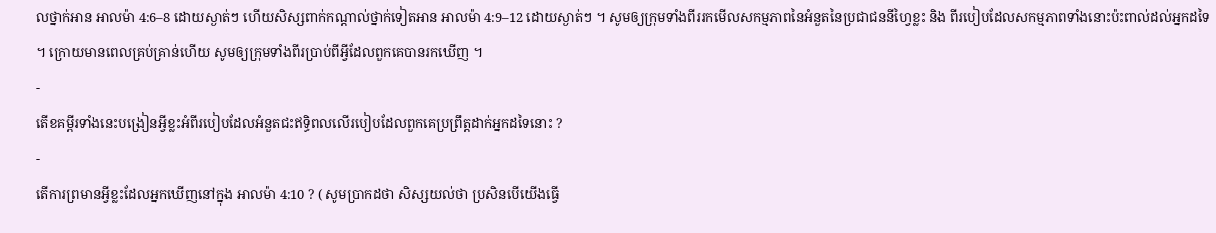លថ្នាក់អាន អាលម៉ា 4:6–8 ដោយស្ងាត់ៗ ហើយសិស្សពាក់កណ្ដាល់ថ្នាក់ទៀតអាន អាលម៉ា 4:9–12 ដោយស្ងាត់ៗ ។ សូមឲ្យក្រុមទាំងពីររកមើលសកម្មភាពនៃអំនួតនៃប្រជាជននីហ្វៃខ្លះ និង ពីរបៀបដែលសកម្មភាពទាំងនោះប៉ះពាល់ដល់អ្នកដទៃ ។ ក្រោយមានពេលគ្រប់គ្រាន់ហើយ សូមឲ្យក្រុមទាំងពីរប្រាប់ពីអ្វីដែលពួកគេបានរកឃើញ ។
-
តើខគម្ពីរទាំងនេះបង្រៀនអ្វីខ្លះអំពីរបៀបដែលអំនួតជះឥទ្ធិពលលើរបៀបដែលពួកគេប្រព្រឹត្តដាក់អ្នកដទៃនោះ ?
-
តើការព្រមានអ្វីខ្លះដែលអ្នកឃើញនៅក្នុង អាលម៉ា 4:10 ? ( សូមប្រាកដថា សិស្សយល់ថា ប្រសិនបើយើងធ្វើ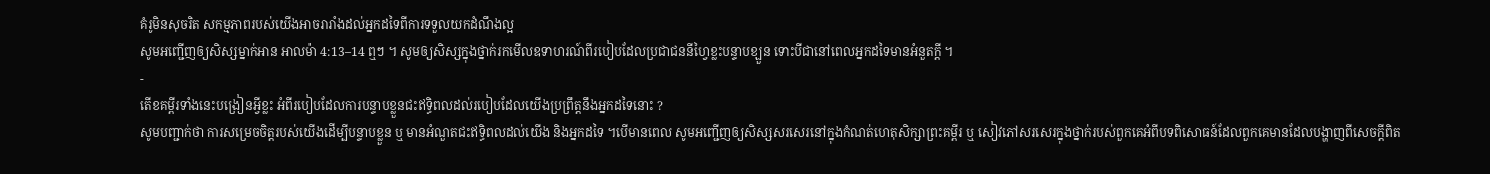គំរូមិនសុចរិត សកម្មភាពរបស់យើងអាចរារាំងដល់អ្នកដទៃពីការទទួលយកដំណឹងល្អ
សូមអញ្ជើញឲ្យសិស្សម្នាក់អាន អាលម៉ា 4:13–14 ឮៗ ។ សូមឲ្យសិស្សក្នុងថ្នាក់រកមើលឧទាហរណ៍ពីរបៀបដែលប្រជាជននីហ្វៃខ្លះបន្ទាបខ្ឡួន ទោះបីជានៅពេលអ្នកដទៃមានអំនួតក្ដី ។
-
តើខគម្ពីរទាំងនេះបង្រៀនអ្វីខ្លះ អំពីរបៀបដែលការបន្ទាបខ្លួនជះឥទ្ធិពលដល់របៀបដែលយើងប្រព្រឹត្តនឹងអ្នកដទៃនោះ ?
សូមបញ្ជាក់ថា ការសម្រេចចិត្តរបស់យើងដើម្បីបន្ទាបខ្លួន ឬ មានអំណួតជះឥទ្ធិពលដល់យើង និងអ្នកដទៃ ។បើមានពេល សូមអញ្ជើញឲ្យសិស្សសរសេរនៅក្នុងកំណត់ហេតុសិក្សាព្រះគម្ពីរ ឬ សៀវភៅសរសេរក្នុងថ្នាក់របស់ពួកគេអំពីបទពិសោធន៍ដែលពួកគេមានដែលបង្ហាញពីសេចក្ដីពិត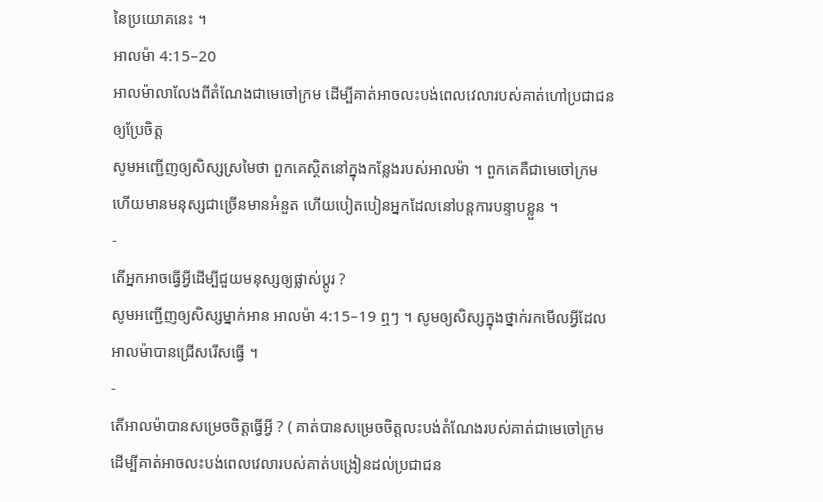នៃប្រយោគនេះ ។
អាលម៉ា 4:15–20
អាលម៉ាលាលែងពីតំណែងជាមេចៅក្រម ដើម្បីគាត់អាចលះបង់ពេលវេលារបស់គាត់ហៅប្រជាជនឲ្យប្រែចិត្ត
សូមអញ្ជើញឲ្យសិស្សស្រមៃថា ពួកគេស្ថិតនៅក្នុងកន្លែងរបស់អាលម៉ា ។ ពួកគេគឺជាមេចៅក្រម ហើយមានមនុស្សជាច្រើនមានអំនួត ហើយបៀតបៀនអ្នកដែលនៅបន្ដការបន្ទាបខ្លួន ។
-
តើអ្នកអាចធ្វើអ្វីដើម្បីជួយមនុស្សឲ្យផ្លាស់ប្ដូរ ?
សូមអញ្ជើញឲ្យសិស្សម្នាក់អាន អាលម៉ា 4:15–19 ឮៗ ។ សូមឲ្យសិស្សក្នុងថ្នាក់រកមើលអ្វីដែលអាលម៉ាបានជ្រើសរើសធ្វើ ។
-
តើអាលម៉ាបានសម្រេចចិត្តធ្វើអ្វី ? ( គាត់បានសម្រេចចិត្តលះបង់តំណែងរបស់គាត់ជាមេចៅក្រម ដើម្បីគាត់អាចលះបង់ពេលវេលារបស់គាត់បង្រៀនដល់ប្រជាជន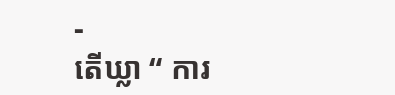-
តើឃ្លា “ ការ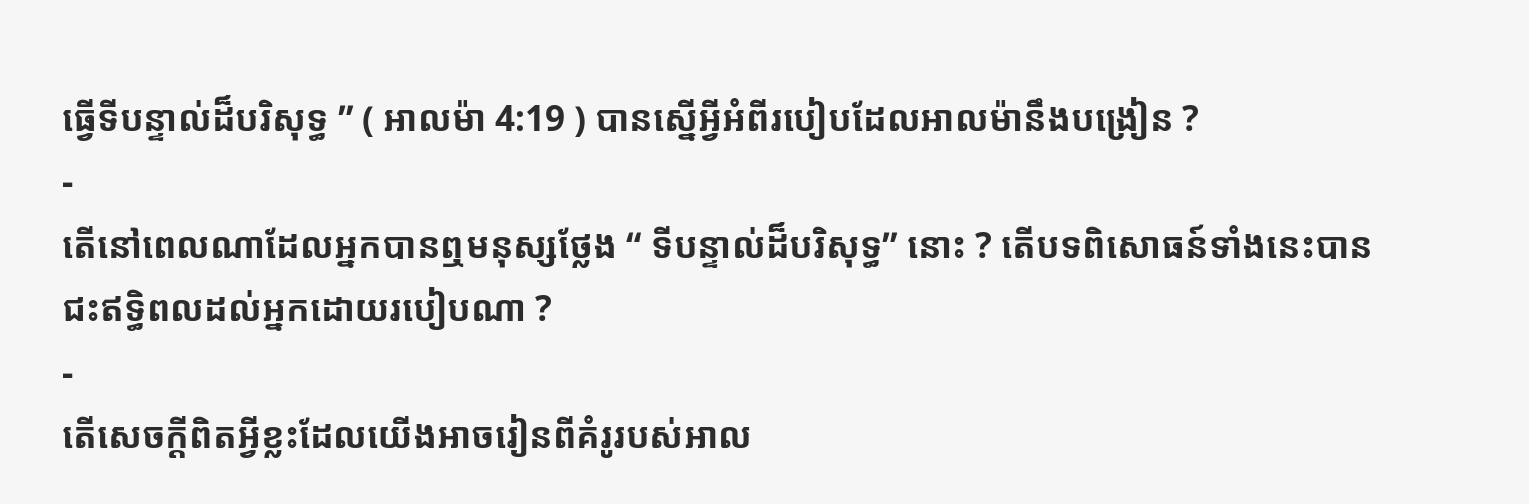ធ្វើទីបន្ទាល់ដ៏បរិសុទ្ធ ” ( អាលម៉ា 4:19 ) បានស្នើអ្វីអំពីរបៀបដែលអាលម៉ានឹងបង្រៀន ?
-
តើនៅពេលណាដែលអ្នកបានឮមនុស្សថ្លែង “ ទីបន្ទាល់ដ៏បរិសុទ្ធ” នោះ ? តើបទពិសោធន៍ទាំងនេះបានជះឥទ្ធិពលដល់អ្នកដោយរបៀបណា ?
-
តើសេចក្ដីពិតអ្វីខ្លះដែលយើងអាចរៀនពីគំរូរបស់អាល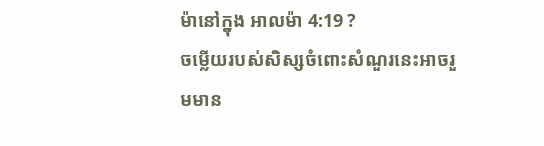ម៉ានៅក្នុង អាលម៉ា 4:19 ?
ចម្លើយរបស់សិស្សចំពោះសំណួរនេះអាចរួមមាន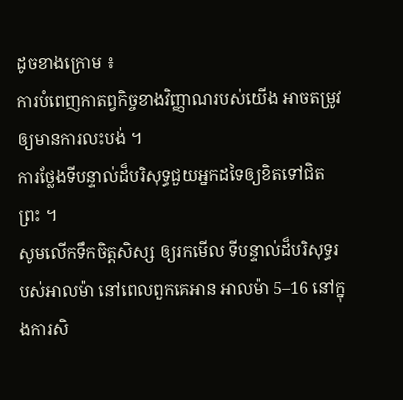ដូចខាងក្រោម ៖
ការបំពេញកាតព្វកិច្ចខាងវិញ្ញាណរបស់យើង អាចតម្រូវឲ្យមានការលះបង់ ។
ការថ្លែងទីបន្ទាល់ដ៏បរិសុទ្ធជួយអ្នកដទៃឲ្យខិតទៅជិតព្រះ ។
សូមលើកទឹកចិត្តសិស្ស ឲ្យរកមើល ទីបន្ទាល់ដ៏បរិសុទ្ធរបស់អាលម៉ា នៅពេលពួកគេអាន អាលម៉ា 5–16 នៅក្នុងការសិ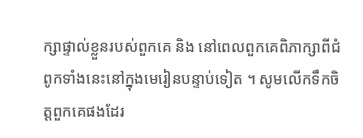ក្សាផ្ទាល់ខ្លួនរបស់ពួកគេ និង នៅពេលពួកគេពិភាក្សាពីជំពូកទាំងនេះនៅក្នុងមេរៀនបន្ទាប់ទៀត ។ សូមលើកទឹកចិត្តពួកគេផងដែរ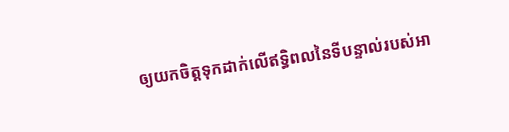ឲ្យយកចិត្តទុកដាក់លើឥទ្ធិពលនៃទីបន្ទាល់របស់អា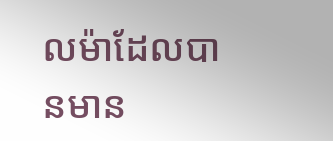លម៉ាដែលបានមាន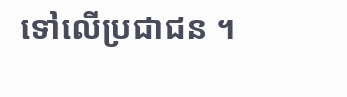ទៅលើប្រជាជន ។